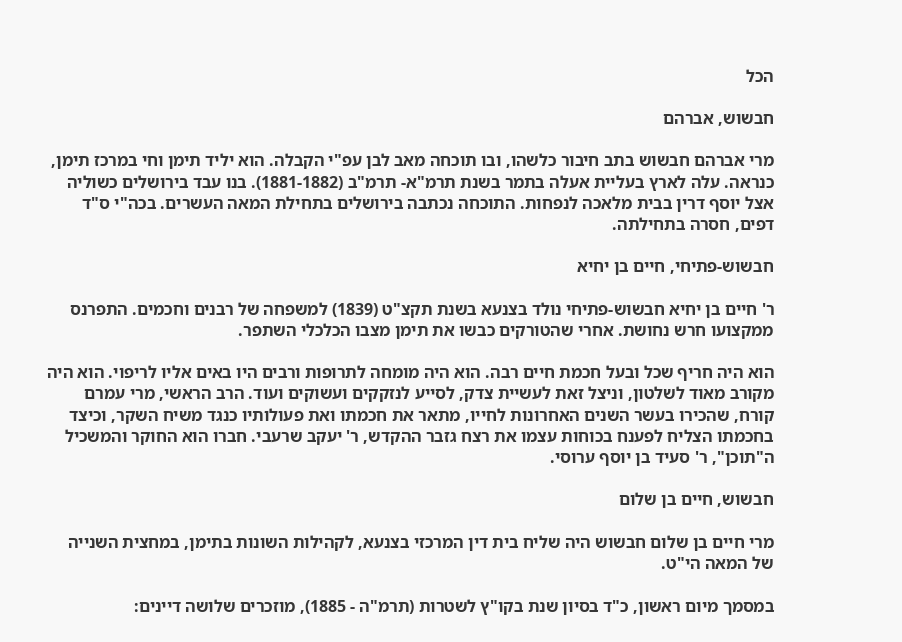הכל

חבשוש, אברהם

מרי אברהם חבשוש בתב חיבור כלשהו, ובו תוכחה מאב לבן עפ"י הקבלה. הוא יליד תימן וחי במרכז תימן, כנראה. עלה לארץ בעליית אעלה בתמר בשנת תרמ"א- תרמ"ב (1881-1882). בנו עבד בירושלים כשוליה אצל יוסף דרין בבית מלאכה לנפחות. התוכחה נכתבה בירושלים בתחילת המאה העשרים. בכה"י ס"ד דפים, חסרה בתחילתה.

חבשוש-פתיחי, חיים בן יחיא

ר' חיים בן יחיא חבשוש-פתיחי נולד בצנעא בשנת תקצ"ט (1839) למשפחה של רבנים וחכמים. התפרנס ממקצועו חרש נחושת. אחרי שהטורקים כבשו את תימן מצבו הכלכלי השתפר.

הוא היה חריף שכל ובעל חכמת חיים רבה. הוא היה מומחה לתרופות ורבים היו באים אליו לריפוי. הוא היה מקורב מאוד לשלטון, וניצל זאת לעשיית צדק, לסייע לנזקקים ועשוקים ועוד. הרב הראשי, מרי עמרם קורח, שהכירו בעשר השנים האחרונות לחייו, מתאר את חכמתו ואת פעולותיו כנגד משיח השקר, וכיצד בחכמתו הצליח לפענח בכוחות עצמו את רצח גזבר ההקדש, ר' יעקב שרעבי. חברו הוא החוקר והמשכיל ה"תוכן", ר' סעיד בן יוסף ערוסי.

חבשוש, חיים בן שלום

מרי חיים בן שלום חבשוש היה שליח בית דין המרכזי בצנעא, לקהילות השונות בתימן, במחצית השנייה של המאה הי"ט.

במסמך מיום ראשון, כ"ד בסיון שנת בקו"ץ לשטרות (תרמ"ה - 1885), מוזכרים שלושה דיינים: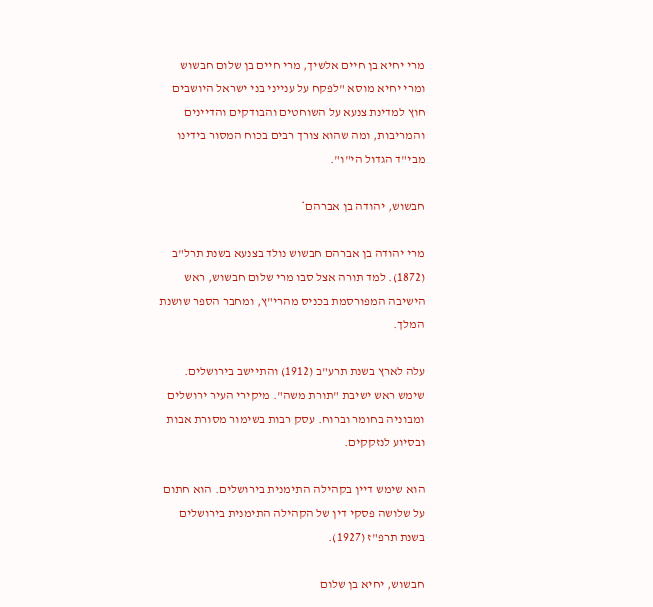מרי יחיא בן חיים אלשיך, מרי חיים בן שלום חבשוש ומרי יחיא מוסא "לפקח על ענייני בני ישראל היושבים חוץ למדינת צנעא על השוחטים והבודקים והדיינים והמריבות, ומה שהוא צורך רבים בכוח המסור בידינו מבי"ד הגדול הי"ו".

חבשוש, יהודה בן אברהם*

מרי יהודה בן אברהם חבשוש נולד בצנעא בשנת תרל"ב (1872). למד תורה אצל סבו מרי שלום חבשוש, ראש הישיבה המפורסמת בכניס מהרי"ץ, ומחבר הספר שושנת המלך.

עלה לארץ בשנת תרע"ב (1912) והתיישב בירושלים. שימש ראש ישיבת "תורת משה". מיקירי העיר ירושלים ומבוניה בחומר וברוח. עסק רבות בשימור מסורת אבות ובסיוע לנזקקים.

הוא שימש דיין בקהילה התימנית בירושלים. הוא חתום על שלושה פסקי דין של הקהילה התימנית בירושלים בשנת תרפ"ז (1927).

חבשוש, יחיא בן שלום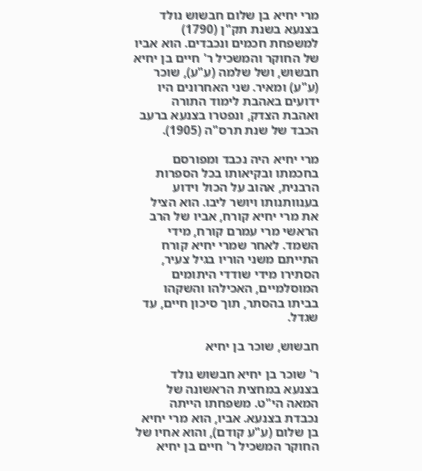מרי יחיא בן שלום חבשוש נולד בצנעא בשנת תק"ן (1790) למשפחת חכמים ונכבדים. הוא אביו של החוקר והמשכיל ר' חיים בן יחיא חבשוש, ושל שלמה (ע"ע), שוכר (ע"ע) ומאיר. שני האחרונים היו ידועים באהבת לימוד התורה ואהבת הצדק, ונפטרו בצנעא ברעב הכבד של שנת תרס"ה (1905).

מרי יחיא היה נכבד ומפורסם בחכמתו ובקיאותו בכל הספרות הרבנית, אהוב על הכול וידוע בענוותנותו ויושר ליבו. הוא הציל את מרי יחיא קורח, אביו של הרב הראשי מרי עמרם קורח, מידי השמד. לאחר שמרי יחיא קורח התייתם משני הוריו בגיל צעיר, הסתירו מידי שודדי היתומים המוסלמיים, האכילהו והשקהו בביתו בהסתר, תוך סיכון חיים, עד שגדל.

חבשוש, שוכר בן יחיא

ר' שוכר בן יחיא חבשוש נולד בצנעא במחצית הראשונה של המאה הי"ט. משפחתו הייתה נכבדת בצנעא. אביו, הוא מרי יחיא בן שלום (ע"ע קודם), והוא אחיו של החוקר המשכיל ר' חיים בן יחיא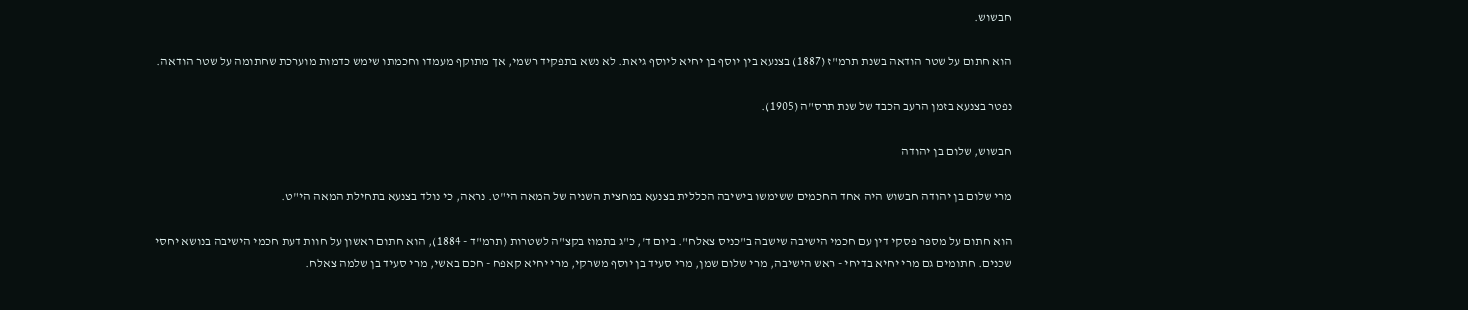חבשוש.

הוא חתום על שטר הודאה בשנת תרמ"ז (1887) בצנעא בין יוסף בן יחיא ליוסף גיאת. לא נשא בתפקיד רשמי, אך מתוקף מעמדו וחכמתו שימש כדמות מוערכת שחתומה על שטר הודאה.

נפטר בצנעא בזמן הרעב הכבד של שנת תרס"ה (1905).

חבשוש, שלום בן יהודה

מרי שלום בן יהודה חבשוש היה אחד החכמים ששימשו בישיבה הכללית בצנעא במחצית השניה של המאה הי"ט. נראה, כי נולד בצנעא בתחילת המאה הי"ט.

הוא חתום על מספר פסקי דין עם חכמי הישיבה שישבה ב"כניס צאלח". ביום ד', כ"ג בתמוז בקצ"ה לשטרות (תרמ"ד - 1884), הוא חתום ראשון על חוות דעת חכמי הישיבה בנושא יחסי שכנים. חתומים גם מרי יחיא בדיחי - ראש הישיבה, מרי שלום שמן, מרי סעיד בן יוסף משרקי, מרי יחיא קאפח - חכם באשי, מרי סעיד בן שלמה צאלח.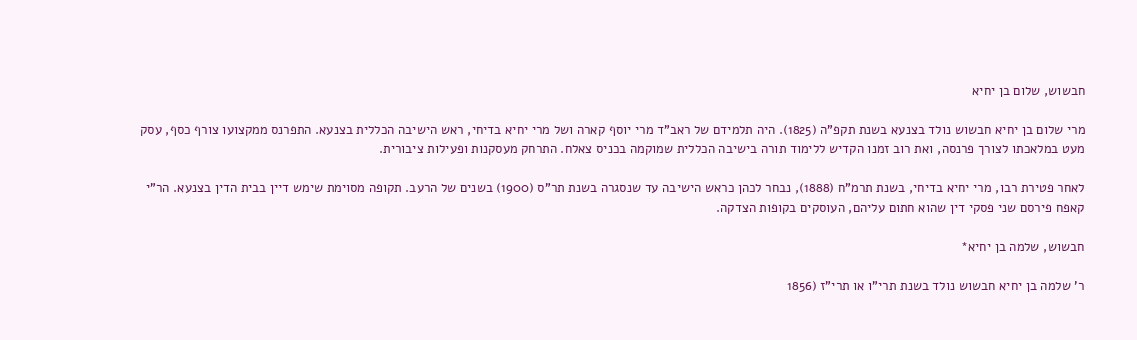חבשוש, שלום בן יחיא

מרי שלום בן יחיא חבשוש נולד בצנעא בשנת תקפ"ה (1825). היה תלמידם של ראב"ד מרי יוסף קארה ושל מרי יחיא בדיחי, ראש הישיבה הכללית בצנעא. התפרנס ממקצועו צורף כסף, עסק מעט במלאכתו לצורך פרנסה, ואת רוב זמנו הקדיש ללימוד תורה בישיבה הכללית שמוקמה בכניס צאלח. התרחק מעסקנות ופעילות ציבורית.

לאחר פטירת רבו, מרי יחיא בדיחי, בשנת תרמ"ח (1888), נבחר לכהן כראש הישיבה עד שנסגרה בשנת תר"ס (1900) בשנים של הרעב. תקופה מסוימת שימש דיין בבית הדין בצנעא. הר"י קאפח פירסם שני פסקי דין שהוא חתום עליהם, העוסקים בקופות הצדקה.

חבשוש, שלמה בן יחיא*

ר' שלמה בן יחיא חבשוש נולד בשנת תרי"ו או תרי"ז (1856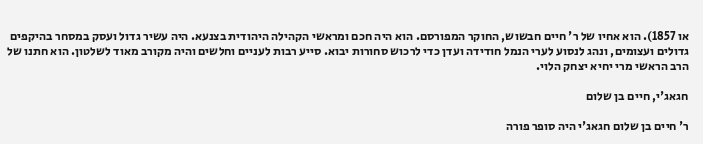או 1857). הוא אחיו של ר' חיים חבשוש, החוקר המפורסם. הוא היה חכם ומראשי הקהילה היהודית בצנעא. היה עשיר גדול ועסק במסחר בהיקפים גדולים ועצומים, ונהג לנסוע לערי הנמל חודידה ועדן כדי לרכוש סחורות יבוא. סייע רבות לעניים וחלשים והיה מקורב מאוד לשלטון. הוא חתנו של הרב הראשי מרי יחיא יצחק הלוי.

חגאג'י, חיים בן שלום

ר' חיים בן שלום חגאג'י היה סופר פורה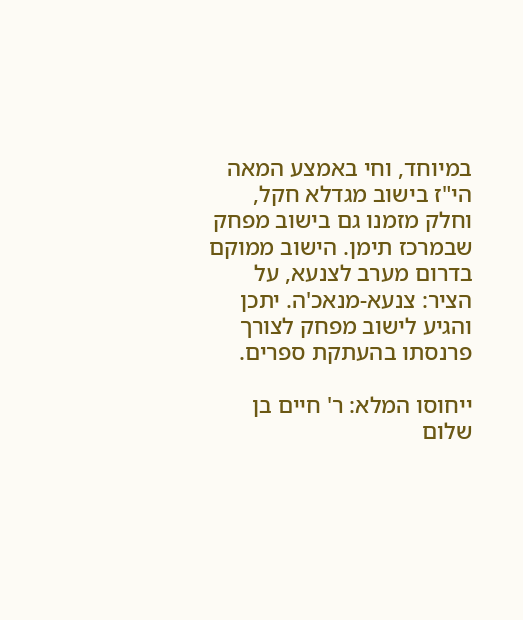במיוחד, וחי באמצע המאה הי"ז בישוב מגדלא חקל, וחלק מזמנו גם בישוב מפחק שבמרכז תימן. הישוב ממוקם בדרום מערב לצנעא, על הציר: צנעא-מנאכ'ה. יתכן והגיע לישוב מפחק לצורך פרנסתו בהעתקת ספרים.

ייחוסו המלא: ר' חיים בן שלום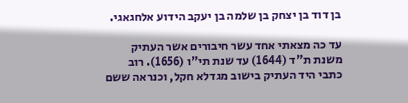בן דוד בן יצחק בן שלמה בן יעקב הידוע אלחגאגי.

עד כה מצאתי אחד עשר חיבורים אשר העתיק משנת ת"ד (1644) עד שנת תי"ו (1656). רוב כתבי היד העתיק בישוב מגדלא חקל, וכנראה ששם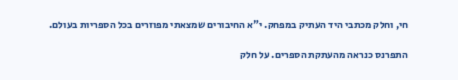חי, וחלק מכתבי היד העתיק במפחק. י"א החיבורים שמצאתי מפוזרים בכל הספריות בעולם.

התפרנס כנראה מהעתקת הספרים. על חלק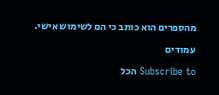מהספרים הוא כותב כי הם לשימוש אישי.

עמודים

Subscribe to הכל